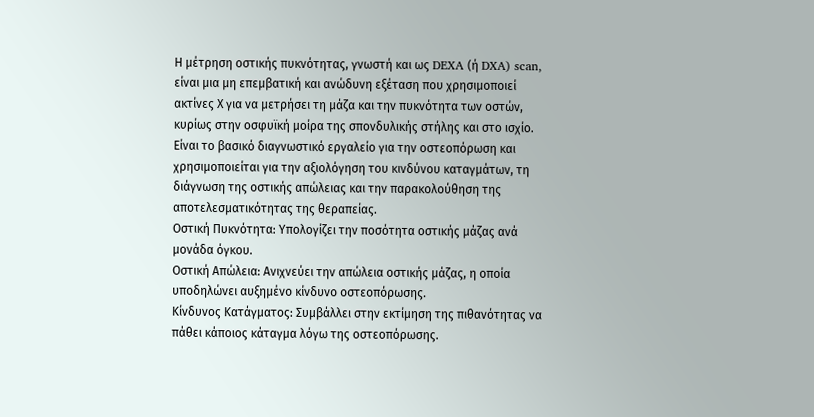Η μέτρηση οστικής πυκνότητας, γνωστή και ως DEXA (ή DXA) scan, είναι μια μη επεμβατική και ανώδυνη εξέταση που χρησιμοποιεί ακτίνες Χ για να μετρήσει τη μάζα και την πυκνότητα των οστών, κυρίως στην οσφυϊκή μοίρα της σπονδυλικής στήλης και στο ισχίο.
Είναι το βασικό διαγνωστικό εργαλείο για την οστεοπόρωση και χρησιμοποιείται για την αξιολόγηση του κινδύνου καταγμάτων, τη διάγνωση της οστικής απώλειας και την παρακολούθηση της αποτελεσματικότητας της θεραπείας.
Οστική Πυκνότητα: Υπολογίζει την ποσότητα οστικής μάζας ανά μονάδα όγκου.
Οστική Απώλεια: Ανιχνεύει την απώλεια οστικής μάζας, η οποία υποδηλώνει αυξημένο κίνδυνο οστεοπόρωσης.
Κίνδυνος Κατάγματος: Συμβάλλει στην εκτίμηση της πιθανότητας να πάθει κάποιος κάταγμα λόγω της οστεοπόρωσης.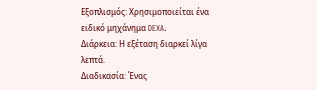Εξοπλισμός: Χρησιμοποιείται ένα ειδικό μηχάνημα DEXA.
Διάρκεια: Η εξέταση διαρκεί λίγα λεπτά.
Διαδικασία: Ένας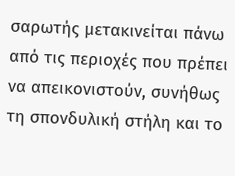σαρωτής μετακινείται πάνω από τις περιοχές που πρέπει να απεικονιστούν, συνήθως τη σπονδυλική στήλη και το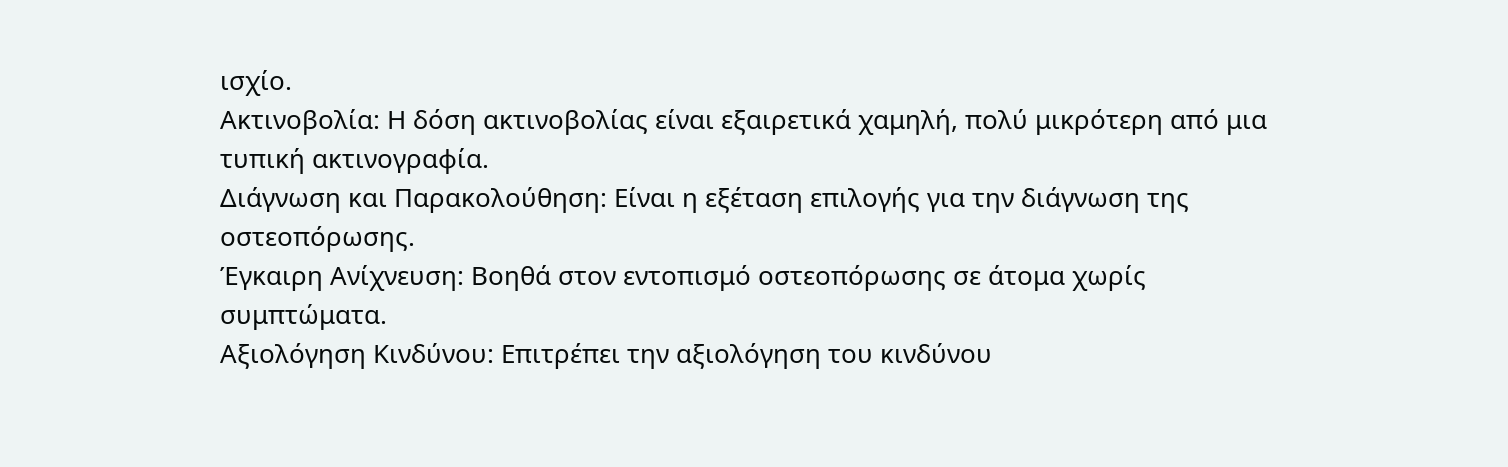ισχίο.
Ακτινοβολία: Η δόση ακτινοβολίας είναι εξαιρετικά χαμηλή, πολύ μικρότερη από μια τυπική ακτινογραφία.
Διάγνωση και Παρακολούθηση: Είναι η εξέταση επιλογής για την διάγνωση της οστεοπόρωσης.
Έγκαιρη Ανίχνευση: Βοηθά στον εντοπισμό οστεοπόρωσης σε άτομα χωρίς συμπτώματα.
Αξιολόγηση Κινδύνου: Επιτρέπει την αξιολόγηση του κινδύνου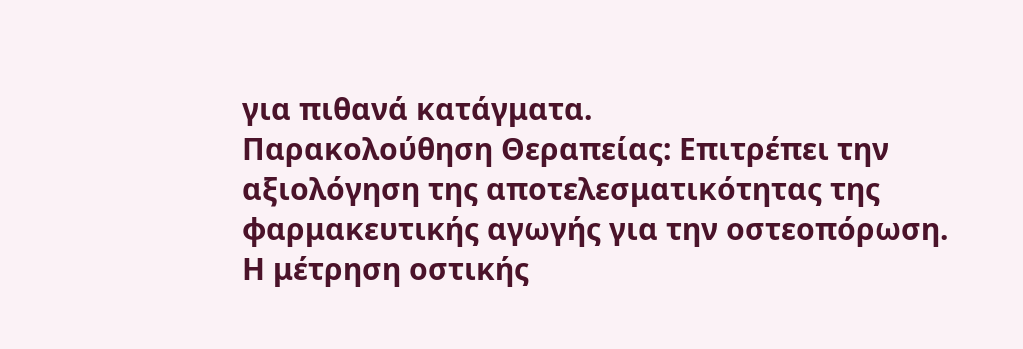για πιθανά κατάγματα.
Παρακολούθηση Θεραπείας: Επιτρέπει την αξιολόγηση της αποτελεσματικότητας της φαρμακευτικής αγωγής για την οστεοπόρωση.
Η μέτρηση οστικής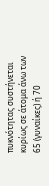πυκνότητας συστήνεται κυρίως σε άτομα άνω των 65 (γυναίκες) ή 70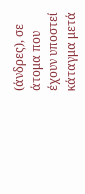(άνδρες), σε άτομα που έχουν υποστεί κάταγμα μετά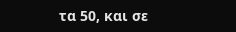τα 50, και σε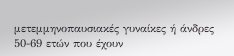μετεμμηνοπαυσιακές γυναίκες ή άνδρες 50-69 ετών που έχουν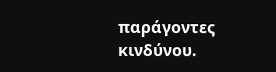παράγοντες κινδύνου.